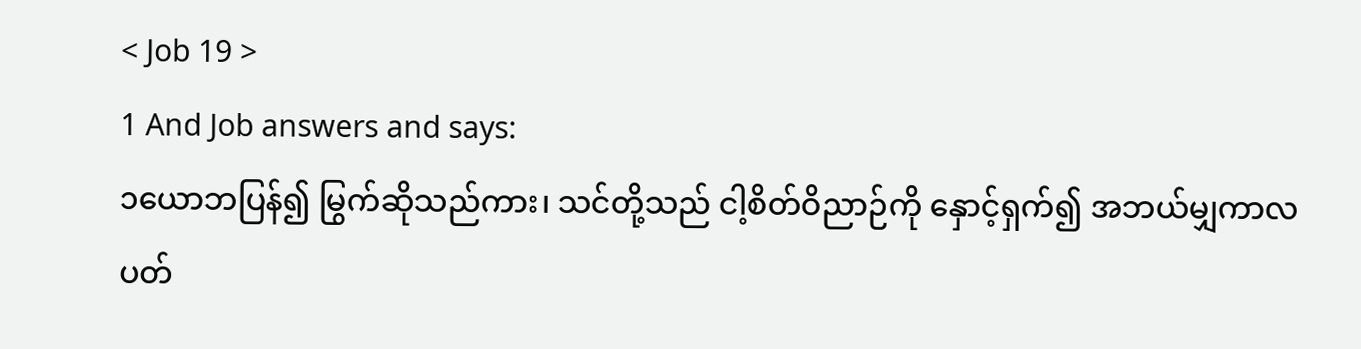< Job 19 >
1 And Job answers and says:
၁ယောဘပြန်၍ မြွက်ဆိုသည်ကား၊ သင်တို့သည် ငါ့စိတ်ဝိညာဉ်ကို နှောင့်ရှက်၍ အဘယ်မျှကာလပတ်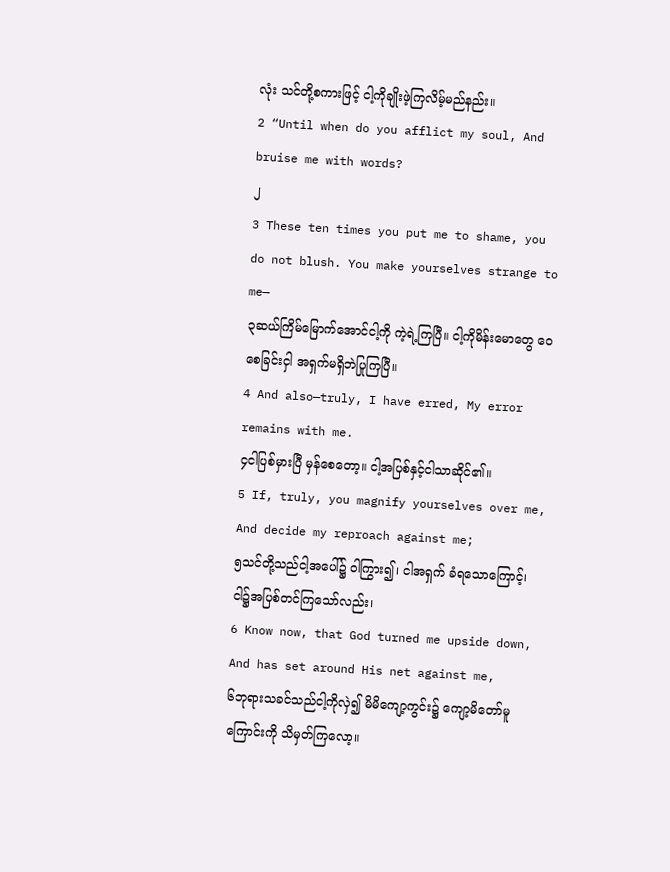လုံး သင်တို့စကားဖြင့် ငါ့ကိုချိုးဖဲ့ကြလိမ့်မည်နည်း။
2 “Until when do you afflict my soul, And bruise me with words?
၂
3 These ten times you put me to shame, you do not blush. You make yourselves strange to me—
၃ဆယ်ကြိမ်မြောက်အောင်ငါ့ကို ကဲ့ရဲ့ကြပြီ။ ငါ့ကိုမိန်းမောတွေ ဝေစေခြင်းငှါ အရှက်မရှိဘဲပြုကြပြီ။
4 And also—truly, I have erred, My error remains with me.
၄ငါပြစ်မှားပြီ မှန်စေတော့။ ငါ့အပြစ်နှင့်ငါသာဆိုင်၏။
5 If, truly, you magnify yourselves over me, And decide my reproach against me;
၅သင်တို့သည်ငါ့အပေါ်၌ ဝါကြွား၍၊ ငါအရှက် ခံရသောကြောင့်၊ ငါ၌အပြစ်တင်ကြသော်လည်း၊
6 Know now, that God turned me upside down, And has set around His net against me,
၆ဘုရားသခင်သည်ငါ့ကိုလှဲ၍ မိမိကျော့ကွင်း၌ ကျော့မိတော်မူကြောင်းကို သိမှတ်ကြလော့။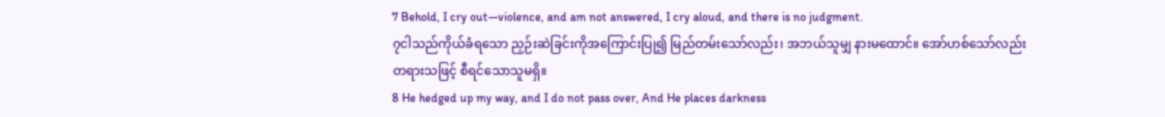7 Behold, I cry out—violence, and am not answered, I cry aloud, and there is no judgment.
၇ငါသည်ကိုယ်ခံရသော ညှဉ်းဆဲခြင်းကိုအကြောင်းပြု၍ မြည်တမ်းသော်လည်း၊ အဘယ်သူမျှ နားမထောင်။ အော်ဟစ်သော်လည်း တရားသဖြင့် စီရင်သောသူမရှိ။
8 He hedged up my way, and I do not pass over, And He places darkness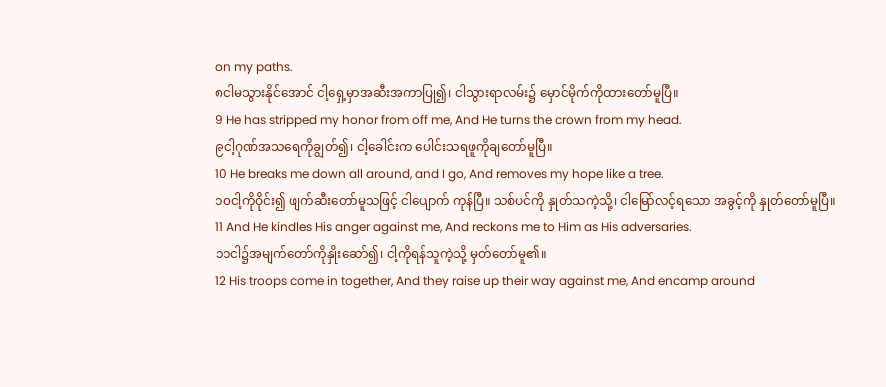on my paths.
၈ငါမသွားနိုင်အောင် ငါ့ရှေ့မှာအဆီးအကာပြု၍၊ ငါသွားရာလမ်း၌ မှောင်မိုက်ကိုထားတော်မူပြီ။
9 He has stripped my honor from off me, And He turns the crown from my head.
၉ငါ့ဂုဏ်အသရေကိုချွတ်၍၊ ငါ့ခေါင်းက ပေါင်းသရဖူကိုချတော်မူပြီ။
10 He breaks me down all around, and I go, And removes my hope like a tree.
၁၀ငါ့ကိုဝိုင်း၍ ဖျက်ဆီးတော်မူသဖြင့် ငါပျောက် ကုန်ပြီ။ သစ်ပင်ကို နှုတ်သကဲ့သို့၊ ငါမြော်လင့်ရသော အခွင့်ကို နှုတ်တော်မူပြီ။
11 And He kindles His anger against me, And reckons me to Him as His adversaries.
၁၁ငါ၌အမျက်တော်ကိုနှိုးဆော်၍၊ ငါ့ကိုရန်သူကဲ့သို့ မှတ်တော်မူ၏။
12 His troops come in together, And they raise up their way against me, And encamp around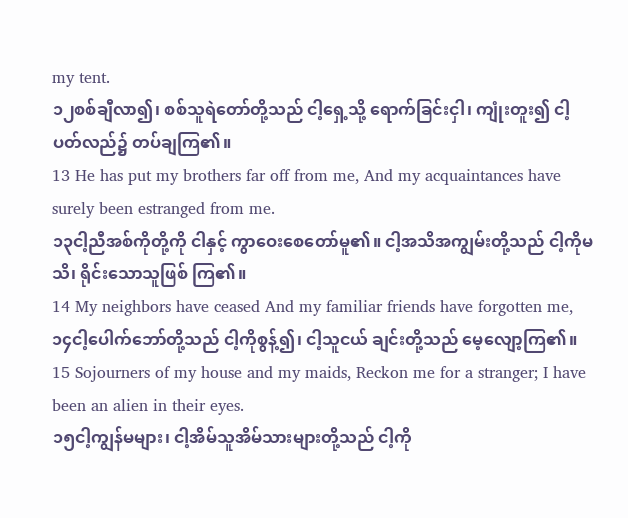my tent.
၁၂စစ်ချီလာ၍၊ စစ်သူရဲတော်တို့သည် ငါ့ရှေ့သို့ ရောက်ခြင်းငှါ၊ ကျုံးတူး၍ ငါ့ပတ်လည်၌ တပ်ချကြ၏။
13 He has put my brothers far off from me, And my acquaintances have surely been estranged from me.
၁၃ငါ့ညီအစ်ကိုတို့ကို ငါနှင့် ကွာဝေးစေတော်မူ၏။ ငါ့အသိအကျွမ်းတို့သည် ငါ့ကိုမသိ၊ ရိုင်းသောသူဖြစ် ကြ၏။
14 My neighbors have ceased And my familiar friends have forgotten me,
၁၄ငါ့ပေါက်ဘော်တို့သည် ငါ့ကိုစွန့်၍၊ ငါ့သူငယ် ချင်းတို့သည် မေ့လျော့ကြ၏။
15 Sojourners of my house and my maids, Reckon me for a stranger; I have been an alien in their eyes.
၁၅ငါ့ကျွန်မများ၊ ငါ့အိမ်သူအိမ်သားများတို့သည် ငါ့ကို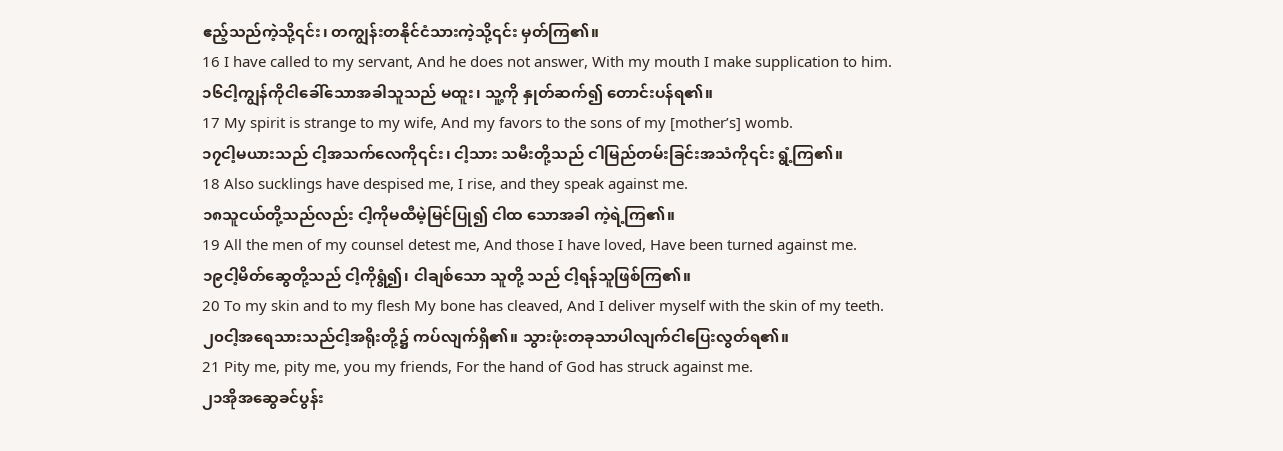ဧည့်သည်ကဲ့သို့၎င်း၊ တကျွန်းတနိုင်ငံသားကဲ့သို့၎င်း မှတ်ကြ၏။
16 I have called to my servant, And he does not answer, With my mouth I make supplication to him.
၁၆ငါ့ကျွန်ကိုငါခေါ်သောအခါသူသည် မထူး၊ သူ့ကို နှုတ်ဆက်၍ တောင်းပန်ရ၏။
17 My spirit is strange to my wife, And my favors to the sons of my [mother’s] womb.
၁၇ငါ့မယားသည် ငါ့အသက်လေကို၎င်း၊ ငါ့သား သမီးတို့သည် ငါမြည်တမ်းခြင်းအသံကို၎င်း ရွံ့ကြ၏။
18 Also sucklings have despised me, I rise, and they speak against me.
၁၈သူငယ်တို့သည်လည်း ငါ့ကိုမထီမဲ့မြင်ပြု၍ ငါထ သောအခါ ကဲ့ရဲ့ကြ၏။
19 All the men of my counsel detest me, And those I have loved, Have been turned against me.
၁၉ငါ့မိတ်ဆွေတို့သည် ငါ့ကိုရွံ၍၊ ငါချစ်သော သူတို့ သည် ငါ့ရန်သူဖြစ်ကြ၏။
20 To my skin and to my flesh My bone has cleaved, And I deliver myself with the skin of my teeth.
၂၀ငါ့အရေသားသည်ငါ့အရိုးတို့၌ ကပ်လျက်ရှိ၏။ သွားဖုံးတခုသာပါလျက်ငါပြေးလွတ်ရ၏။
21 Pity me, pity me, you my friends, For the hand of God has struck against me.
၂၁အိုအဆွေခင်ပွန်း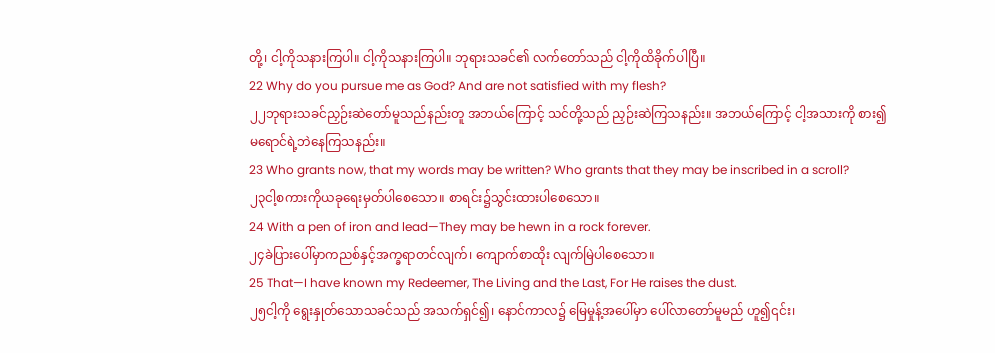တို့၊ ငါ့ကိုသနားကြပါ။ ငါ့ကိုသနားကြပါ။ ဘုရားသခင်၏ လက်တော်သည် ငါ့ကိုထိခိုက်ပါပြီ။
22 Why do you pursue me as God? And are not satisfied with my flesh?
၂၂ဘုရားသခင်ညှဉ်းဆဲတော်မူသည်နည်းတူ အဘယ်ကြောင့် သင်တို့သည် ညှဉ်းဆဲကြသနည်း။ အဘယ်ကြောင့် ငါ့အသားကို စား၍ မရောင်ရဲ့ဘဲနေကြသနည်း။
23 Who grants now, that my words may be written? Who grants that they may be inscribed in a scroll?
၂၃ငါ့စကားကိုယခုရေးမှတ်ပါစေသော။ စာရင်း၌သွင်းထားပါစေသော။
24 With a pen of iron and lead—They may be hewn in a rock forever.
၂၄ခဲပြားပေါ်မှာကညစ်နှင့်အက္ခရာတင်လျက်၊ ကျောက်စာထိုး လျက်မြဲပါစေသော။
25 That—I have known my Redeemer, The Living and the Last, For He raises the dust.
၂၅ငါ့ကို ရွေးနှုတ်သောသခင်သည် အသက်ရှင်၍၊ နောင်ကာလ၌ မြေမှုန့်အပေါ်မှာ ပေါ်လာတော်မူမည် ဟူ၍၎င်း၊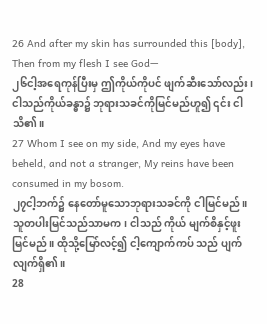26 And after my skin has surrounded this [body], Then from my flesh I see God—
၂၆ငါ့အရေကုန်ပြီးမှ ဤကိုယ်ကိုပင် ဖျက်ဆီးသော်လည်း၊ ငါသည်ကိုယ်ခန္ဓာ၌ ဘုရားသခင်ကိုမြင်မည်ဟူ၍ ၎င်း ငါသိ၏။
27 Whom I see on my side, And my eyes have beheld, and not a stranger, My reins have been consumed in my bosom.
၂၇ငါ့ဘက်၌ နေတော်မူသောဘုရားသခင်ကို ငါမြင်မည်။ သူတပါးမြင်သည်သာမက၊ ငါသည် ကိုယ် မျက်စိနှင့်ဖူးမြင်မည်။ ထိုသို့မြော်လင့်၍ ငါ့ကျောက်ကပ် သည် ပျက်လျက်ရှိ၏။
28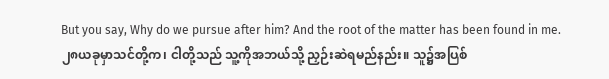But you say, Why do we pursue after him? And the root of the matter has been found in me.
၂၈ယခုမှာသင်တို့က၊ ငါတို့သည် သူ့ကိုအဘယ်သို့ ညှဉ်းဆဲရမည်နည်း။ သူ၌အပြစ်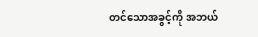တင်သောအခွင့်ကို အဘယ်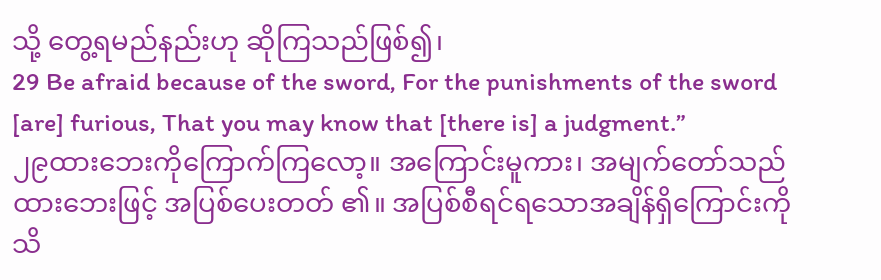သို့ တွေ့ရမည်နည်းဟု ဆိုကြသည်ဖြစ်၍၊
29 Be afraid because of the sword, For the punishments of the sword [are] furious, That you may know that [there is] a judgment.”
၂၉ထားဘေးကိုကြောက်ကြလော့။ အကြောင်းမူကား၊ အမျက်တော်သည်ထားဘေးဖြင့် အပြစ်ပေးတတ် ၏။ အပြစ်စီရင်ရသောအချိန်ရှိကြောင်းကို သိ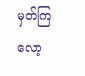မှတ်ကြလော့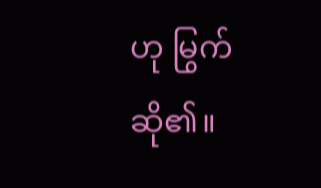ဟု မြွက်ဆို၏။